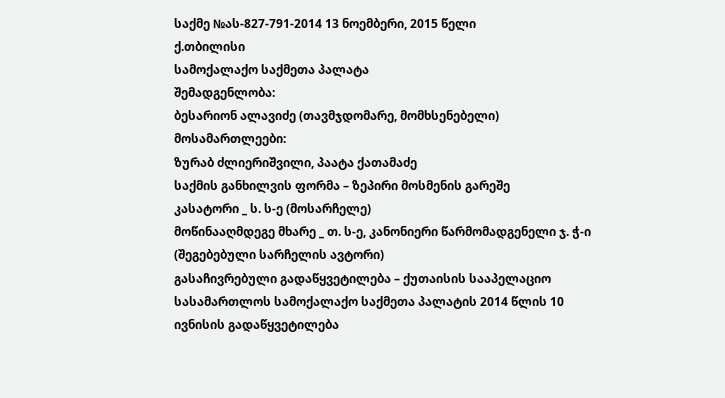საქმე №ას-827-791-2014 13 ნოემბერი, 2015 წელი
ქ.თბილისი
სამოქალაქო საქმეთა პალატა
შემადგენლობა:
ბესარიონ ალავიძე (თავმჯდომარე, მომხსენებელი)
მოსამართლეები:
ზურაბ ძლიერიშვილი, პაატა ქათამაძე
საქმის განხილვის ფორმა – ზეპირი მოსმენის გარეშე
კასატორი _ ს. ს-ე (მოსარჩელე)
მოწინააღმდეგე მხარე _ თ. ს-ე, კანონიერი წარმომადგენელი ჯ. ჭ-ი (შეგებებული სარჩელის ავტორი)
გასაჩივრებული გადაწყვეტილება – ქუთაისის სააპელაციო სასამართლოს სამოქალაქო საქმეთა პალატის 2014 წლის 10 ივნისის გადაწყვეტილება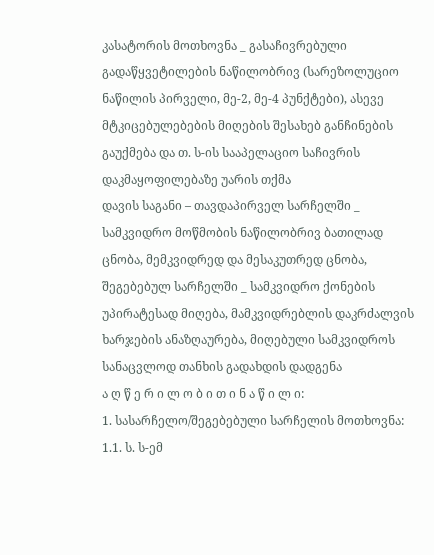კასატორის მოთხოვნა _ გასაჩივრებული გადაწყვეტილების ნაწილობრივ (სარეზოლუციო ნაწილის პირველი, მე-2, მე-4 პუნქტები), ასევე მტკიცებულებების მიღების შესახებ განჩინების გაუქმება და თ. ს-ის სააპელაციო საჩივრის დაკმაყოფილებაზე უარის თქმა
დავის საგანი – თავდაპირველ სარჩელში _ სამკვიდრო მოწმობის ნაწილობრივ ბათილად ცნობა, მემკვიდრედ და მესაკუთრედ ცნობა, შეგებებულ სარჩელში _ სამკვიდრო ქონების უპირატესად მიღება, მამკვიდრებლის დაკრძალვის ხარჯების ანაზღაურება, მიღებული სამკვიდროს სანაცვლოდ თანხის გადახდის დადგენა
ა ღ წ ე რ ი ლ ო ბ ი თ ი ნ ა წ ი ლ ი:
1. სასარჩელო/შეგებებული სარჩელის მოთხოვნა:
1.1. ს. ს-ემ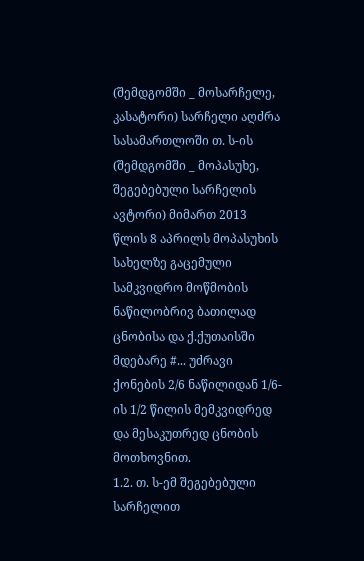(შემდგომში _ მოსარჩელე, კასატორი) სარჩელი აღძრა სასამართლოში თ. ს-ის (შემდგომში _ მოპასუხე, შეგებებული სარჩელის ავტორი) მიმართ 2013 წლის 8 აპრილს მოპასუხის სახელზე გაცემული სამკვიდრო მოწმობის ნაწილობრივ ბათილად ცნობისა და ქ.ქუთაისში მდებარე #... უძრავი ქონების 2/6 ნაწილიდან 1/6-ის 1/2 წილის მემკვიდრედ და მესაკუთრედ ცნობის მოთხოვნით.
1.2. თ. ს-ემ შეგებებული სარჩელით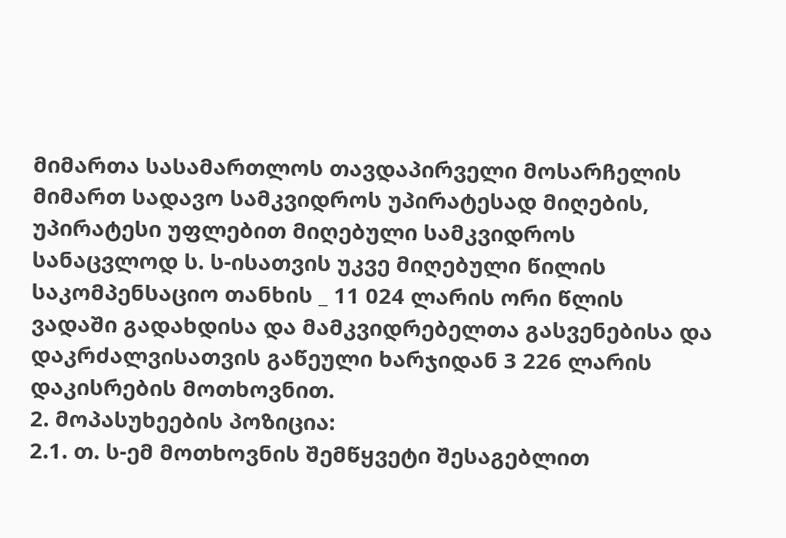მიმართა სასამართლოს თავდაპირველი მოსარჩელის მიმართ სადავო სამკვიდროს უპირატესად მიღების, უპირატესი უფლებით მიღებული სამკვიდროს სანაცვლოდ ს. ს-ისათვის უკვე მიღებული წილის საკომპენსაციო თანხის _ 11 024 ლარის ორი წლის ვადაში გადახდისა და მამკვიდრებელთა გასვენებისა და დაკრძალვისათვის გაწეული ხარჯიდან 3 226 ლარის დაკისრების მოთხოვნით.
2. მოპასუხეების პოზიცია:
2.1. თ. ს-ემ მოთხოვნის შემწყვეტი შესაგებლით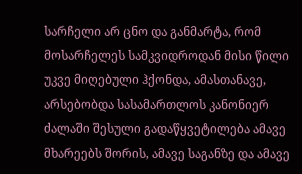სარჩელი არ ცნო და განმარტა, რომ მოსარჩელეს სამკვიდროდან მისი წილი უკვე მიღებული ჰქონდა, ამასთანავე, არსებობდა სასამართლოს კანონიერ ძალაში შესული გადაწყვეტილება ამავე მხარეებს შორის, ამავე საგანზე და ამავე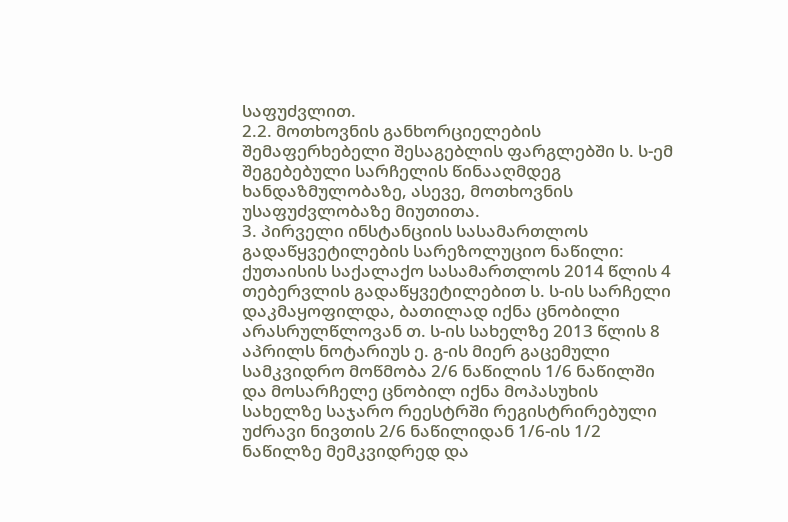საფუძვლით.
2.2. მოთხოვნის განხორციელების შემაფერხებელი შესაგებლის ფარგლებში ს. ს-ემ შეგებებული სარჩელის წინააღმდეგ ხანდაზმულობაზე, ასევე, მოთხოვნის უსაფუძვლობაზე მიუთითა.
3. პირველი ინსტანციის სასამართლოს გადაწყვეტილების სარეზოლუციო ნაწილი:
ქუთაისის საქალაქო სასამართლოს 2014 წლის 4 თებერვლის გადაწყვეტილებით ს. ს-ის სარჩელი დაკმაყოფილდა, ბათილად იქნა ცნობილი არასრულწლოვან თ. ს-ის სახელზე 2013 წლის 8 აპრილს ნოტარიუს ე. გ-ის მიერ გაცემული სამკვიდრო მოწმობა 2/6 ნაწილის 1/6 ნაწილში და მოსარჩელე ცნობილ იქნა მოპასუხის სახელზე საჯარო რეესტრში რეგისტრირებული უძრავი ნივთის 2/6 ნაწილიდან 1/6-ის 1/2 ნაწილზე მემკვიდრედ და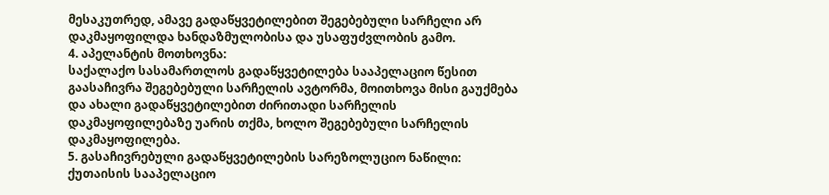მესაკუთრედ, ამავე გადაწყვეტილებით შეგებებული სარჩელი არ დაკმაყოფილდა ხანდაზმულობისა და უსაფუძვლობის გამო.
4. აპელანტის მოთხოვნა:
საქალაქო სასამართლოს გადაწყვეტილება სააპელაციო წესით გაასაჩივრა შეგებებული სარჩელის ავტორმა, მოითხოვა მისი გაუქმება და ახალი გადაწყვეტილებით ძირითადი სარჩელის დაკმაყოფილებაზე უარის თქმა, ხოლო შეგებებული სარჩელის დაკმაყოფილება.
5. გასაჩივრებული გადაწყვეტილების სარეზოლუციო ნაწილი:
ქუთაისის სააპელაციო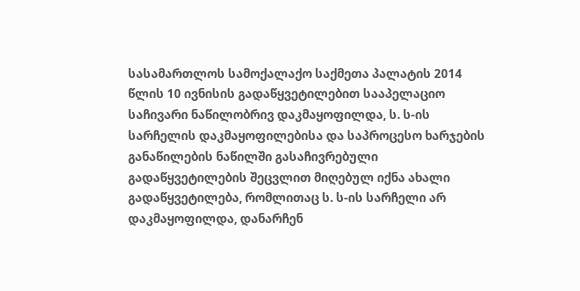სასამართლოს სამოქალაქო საქმეთა პალატის 2014 წლის 10 ივნისის გადაწყვეტილებით სააპელაციო საჩივარი ნაწილობრივ დაკმაყოფილდა, ს. ს-ის სარჩელის დაკმაყოფილებისა და საპროცესო ხარჯების განაწილების ნაწილში გასაჩივრებული გადაწყვეტილების შეცვლით მიღებულ იქნა ახალი გადაწყვეტილება, რომლითაც ს. ს-ის სარჩელი არ დაკმაყოფილდა, დანარჩენ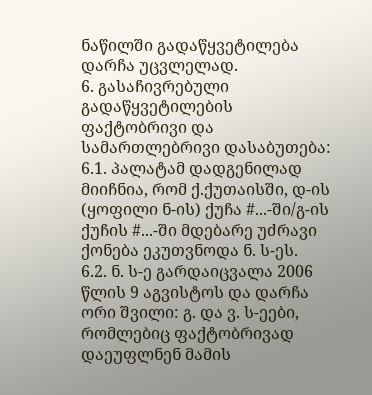ნაწილში გადაწყვეტილება დარჩა უცვლელად.
6. გასაჩივრებული გადაწყვეტილების ფაქტობრივი და სამართლებრივი დასაბუთება:
6.1. პალატამ დადგენილად მიიჩნია, რომ ქ.ქუთაისში, დ-ის (ყოფილი ნ-ის) ქუჩა #...-ში/გ-ის ქუჩის #...-ში მდებარე უძრავი ქონება ეკუთვნოდა ნ. ს-ეს.
6.2. ნ. ს-ე გარდაიცვალა 2006 წლის 9 აგვისტოს და დარჩა ორი შვილი: გ. და ვ. ს-ეები, რომლებიც ფაქტობრივად დაეუფლნენ მამის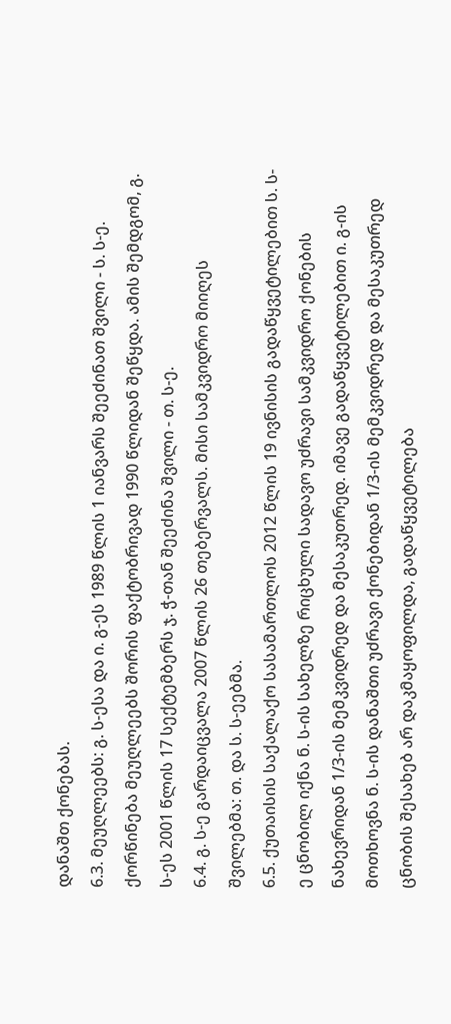დანაშთ ქონებას.
6.3. მეუღლეებს: გ. ს-ესა და ი. გ-ეს 1989 წლის 1 იანვარს შეეძინათ შვილი - ს. ს-ე. ქორწინება მეუღლეებს შორის ფაქტობრივად 1990 წლიდან შეწყდა. ამის შემდგომ, გ. ს-ეს 2001 წლის 17 სექტემბერს ჯ. ჭ-თან შეეძინა შვილი - თ. ს-ე.
6.4. გ. ს-ე გარდაიცვალა 2007 წლის 26 თებერვალს. მისი სამკვიდრო მიიღეს შვილებმა: თ. და ს. ს-ეებმა.
6.5. ქუთაისის საქალაქო სასამართლოს 2012 წლის 19 ივნისის გადაწყვეტილებით ს. ს-ე ცნობილ იქნა ნ. ს-ის სახელზე რიცხული სადავო უძრავი სამკვიდრო ქონების ნახევრიდან 1/3-ის მემკვიდრედ და მესაკუთრედ. იმავე გადაწყვეტილებით ი. გ-ის მოთხოვნა ნ. ს-ის დანაშთი უძრავი ქონებიდან 1/3-ის მემკვიდრედ და მესაკუთრედ ცნობის შესახებ არ დაკმაყოფილდა, გადაწყვეტილება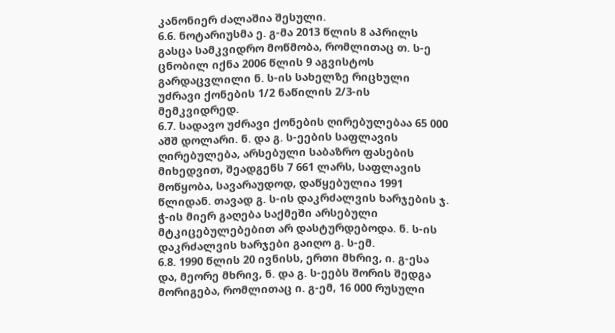კანონიერ ძალაშია შესული.
6.6. ნოტარიუსმა ე. გ-მა 2013 წლის 8 აპრილს გასცა სამკვიდრო მოწმობა, რომლითაც თ. ს-ე ცნობილ იქნა 2006 წლის 9 აგვისტოს გარდაცვლილი ნ. ს-ის სახელზე რიცხული უძრავი ქონების 1/2 ნაწილის 2/3-ის მემკვიდრედ.
6.7. სადავო უძრავი ქონების ღირებულებაა 65 000 აშშ დოლარი. ნ. და გ. ს-ეების საფლავის ღირებულება, არსებული საბაზრო ფასების მიხედვით, შეადგენს 7 661 ლარს, საფლავის მოწყობა, სავარაუდოდ, დაწყებულია 1991 წლიდან. თავად გ. ს-ის დაკრძალვის ხარჯების ჯ. ჭ-ის მიერ გაღება საქმეში არსებული მტკიცებულებებით არ დასტურდებოდა. ნ. ს-ის დაკრძალვის ხარჯები გაიღო გ. ს-ემ.
6.8. 1990 წლის 20 ივნისს, ერთი მხრივ, ი. გ-ესა და, მეორე მხრივ, ნ. და გ. ს-ეებს შორის შედგა მორიგება, რომლითაც ი. გ-ემ, 16 000 რუსული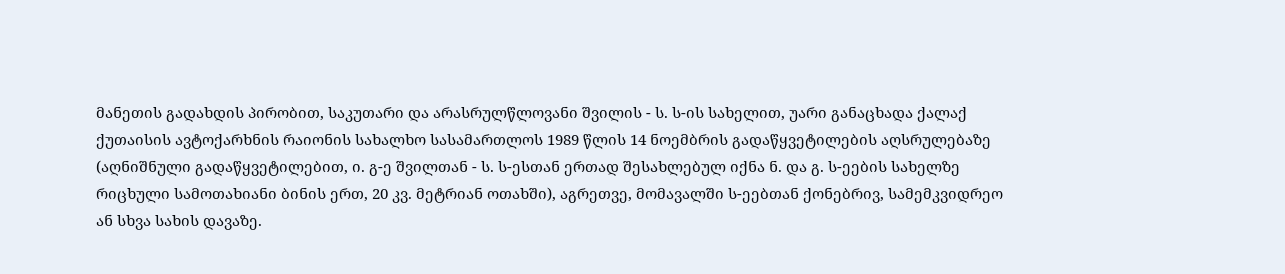მანეთის გადახდის პირობით, საკუთარი და არასრულწლოვანი შვილის - ს. ს-ის სახელით, უარი განაცხადა ქალაქ ქუთაისის ავტოქარხნის რაიონის სახალხო სასამართლოს 1989 წლის 14 ნოემბრის გადაწყვეტილების აღსრულებაზე (აღნიშნული გადაწყვეტილებით, ი. გ-ე შვილთან - ს. ს-ესთან ერთად შესახლებულ იქნა ნ. და გ. ს-ეების სახელზე რიცხული სამოთახიანი ბინის ერთ, 20 კვ. მეტრიან ოთახში), აგრეთვე, მომავალში ს-ეებთან ქონებრივ, სამემკვიდრეო ან სხვა სახის დავაზე.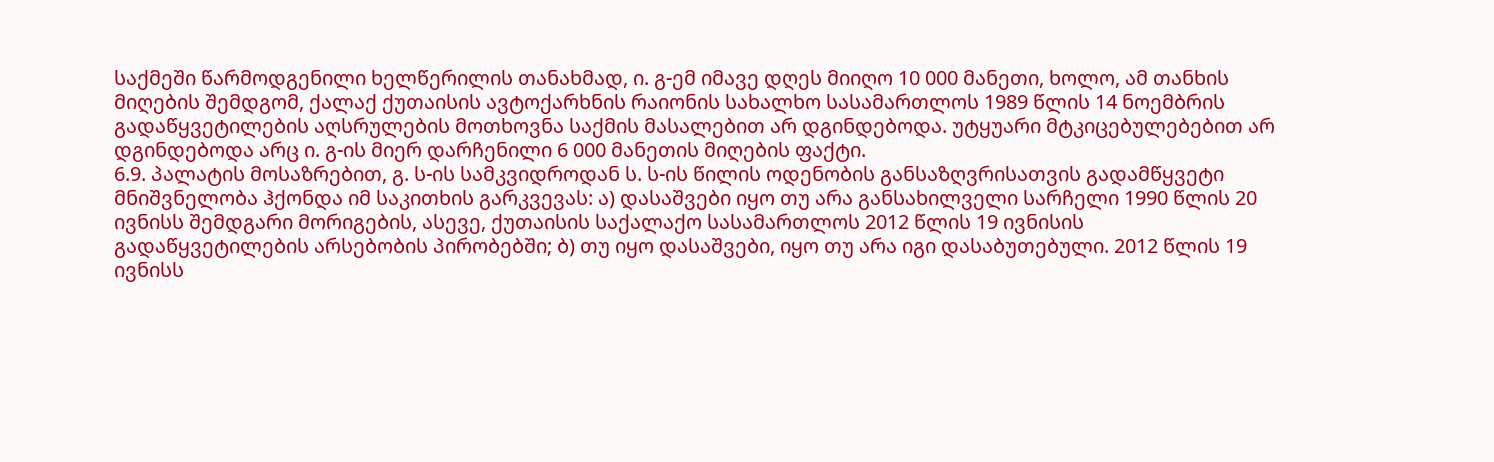საქმეში წარმოდგენილი ხელწერილის თანახმად, ი. გ-ემ იმავე დღეს მიიღო 10 000 მანეთი, ხოლო, ამ თანხის მიღების შემდგომ, ქალაქ ქუთაისის ავტოქარხნის რაიონის სახალხო სასამართლოს 1989 წლის 14 ნოემბრის გადაწყვეტილების აღსრულების მოთხოვნა საქმის მასალებით არ დგინდებოდა. უტყუარი მტკიცებულებებით არ დგინდებოდა არც ი. გ-ის მიერ დარჩენილი 6 000 მანეთის მიღების ფაქტი.
6.9. პალატის მოსაზრებით, გ. ს-ის სამკვიდროდან ს. ს-ის წილის ოდენობის განსაზღვრისათვის გადამწყვეტი მნიშვნელობა ჰქონდა იმ საკითხის გარკვევას: ა) დასაშვები იყო თუ არა განსახილველი სარჩელი 1990 წლის 20 ივნისს შემდგარი მორიგების, ასევე, ქუთაისის საქალაქო სასამართლოს 2012 წლის 19 ივნისის გადაწყვეტილების არსებობის პირობებში; ბ) თუ იყო დასაშვები, იყო თუ არა იგი დასაბუთებული. 2012 წლის 19 ივნისს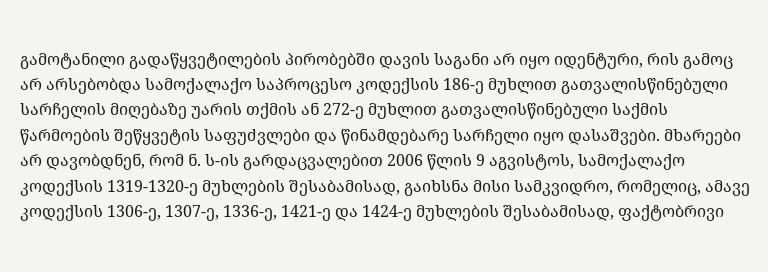გამოტანილი გადაწყვეტილების პირობებში დავის საგანი არ იყო იდენტური, რის გამოც არ არსებობდა სამოქალაქო საპროცესო კოდექსის 186-ე მუხლით გათვალისწინებული სარჩელის მიღებაზე უარის თქმის ან 272-ე მუხლით გათვალისწინებული საქმის წარმოების შეწყვეტის საფუძვლები და წინამდებარე სარჩელი იყო დასაშვები. მხარეები არ დავობდნენ, რომ ნ. ს-ის გარდაცვალებით 2006 წლის 9 აგვისტოს, სამოქალაქო კოდექსის 1319-1320-ე მუხლების შესაბამისად, გაიხსნა მისი სამკვიდრო, რომელიც, ამავე კოდექსის 1306-ე, 1307-ე, 1336-ე, 1421-ე და 1424-ე მუხლების შესაბამისად, ფაქტობრივი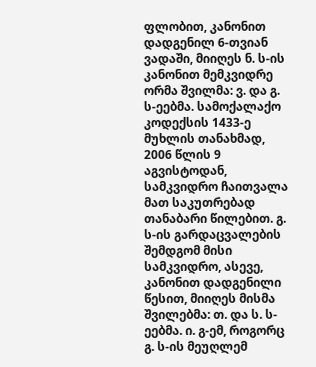ფლობით, კანონით დადგენილ 6-თვიან ვადაში, მიიღეს ნ. ს-ის კანონით მემკვიდრე ორმა შვილმა: ვ. და გ. ს-ეებმა. სამოქალაქო კოდექსის 1433-ე მუხლის თანახმად, 2006 წლის 9 აგვისტოდან, სამკვიდრო ჩაითვალა მათ საკუთრებად თანაბარი წილებით. გ. ს-ის გარდაცვალების შემდგომ მისი სამკვიდრო, ასევე, კანონით დადგენილი წესით, მიიღეს მისმა შვილებმა: თ. და ს. ს-ეებმა. ი. გ-ემ, როგორც გ. ს-ის მეუღლემ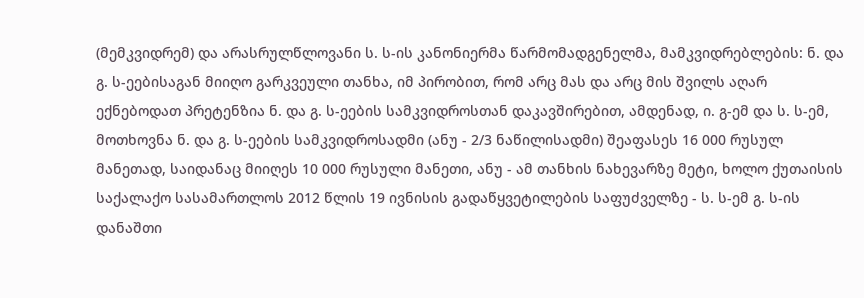(მემკვიდრემ) და არასრულწლოვანი ს. ს-ის კანონიერმა წარმომადგენელმა, მამკვიდრებლების: ნ. და გ. ს-ეებისაგან მიიღო გარკვეული თანხა, იმ პირობით, რომ არც მას და არც მის შვილს აღარ ექნებოდათ პრეტენზია ნ. და გ. ს-ეების სამკვიდროსთან დაკავშირებით, ამდენად, ი. გ-ემ და ს. ს-ემ, მოთხოვნა ნ. და გ. ს-ეების სამკვიდროსადმი (ანუ - 2/3 ნაწილისადმი) შეაფასეს 16 000 რუსულ მანეთად, საიდანაც მიიღეს 10 000 რუსული მანეთი, ანუ - ამ თანხის ნახევარზე მეტი, ხოლო ქუთაისის საქალაქო სასამართლოს 2012 წლის 19 ივნისის გადაწყვეტილების საფუძველზე - ს. ს-ემ გ. ს-ის დანაშთი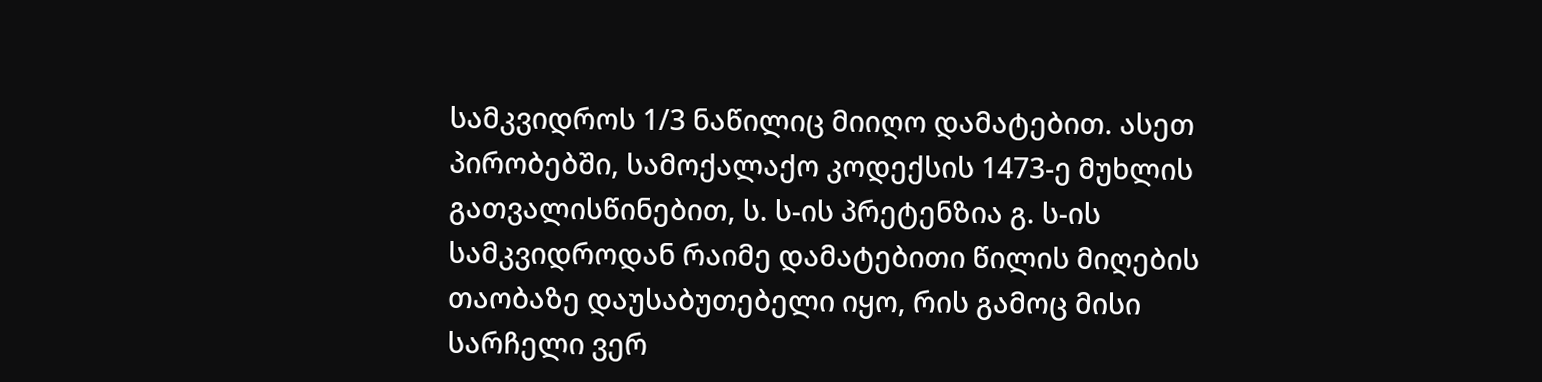სამკვიდროს 1/3 ნაწილიც მიიღო დამატებით. ასეთ პირობებში, სამოქალაქო კოდექსის 1473-ე მუხლის გათვალისწინებით, ს. ს-ის პრეტენზია გ. ს-ის სამკვიდროდან რაიმე დამატებითი წილის მიღების თაობაზე დაუსაბუთებელი იყო, რის გამოც მისი სარჩელი ვერ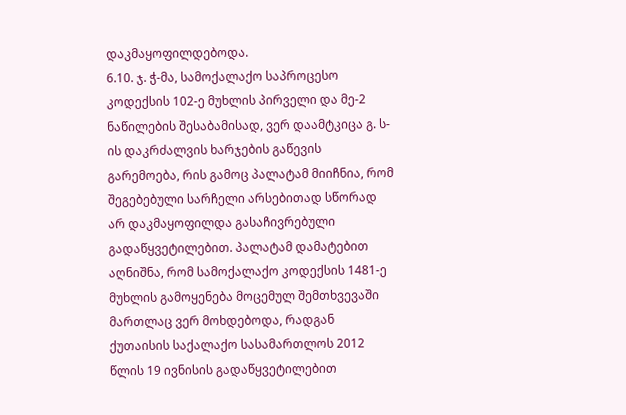დაკმაყოფილდებოდა.
6.10. ჯ. ჭ-მა, სამოქალაქო საპროცესო კოდექსის 102-ე მუხლის პირველი და მე-2 ნაწილების შესაბამისად, ვერ დაამტკიცა გ. ს-ის დაკრძალვის ხარჯების გაწევის გარემოება, რის გამოც პალატამ მიიჩნია, რომ შეგებებული სარჩელი არსებითად სწორად არ დაკმაყოფილდა გასაჩივრებული გადაწყვეტილებით. პალატამ დამატებით აღნიშნა, რომ სამოქალაქო კოდექსის 1481-ე მუხლის გამოყენება მოცემულ შემთხვევაში მართლაც ვერ მოხდებოდა, რადგან ქუთაისის საქალაქო სასამართლოს 2012 წლის 19 ივნისის გადაწყვეტილებით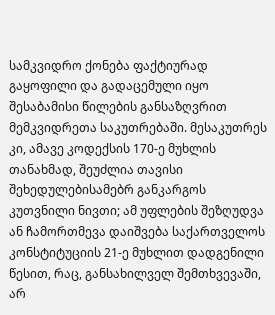სამკვიდრო ქონება ფაქტიურად გაყოფილი და გადაცემული იყო შესაბამისი წილების განსაზღვრით მემკვიდრეთა საკუთრებაში. მესაკუთრეს კი, ამავე კოდექსის 170-ე მუხლის თანახმად, შეუძლია თავისი შეხედულებისამებრ განკარგოს კუთვნილი ნივთი; ამ უფლების შეზღუდვა ან ჩამორთმევა დაიშვება საქართველოს კონსტიტუციის 21-ე მუხლით დადგენილი წესით, რაც, განსახილველ შემთხვევაში, არ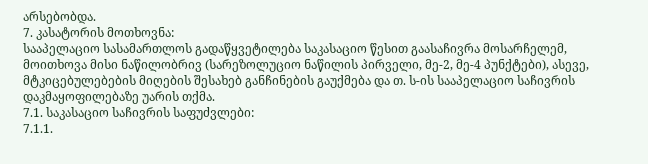არსებობდა.
7. კასატორის მოთხოვნა:
სააპელაციო სასამართლოს გადაწყვეტილება საკასაციო წესით გაასაჩივრა მოსარჩელემ, მოითხოვა მისი ნაწილობრივ (სარეზოლუციო ნაწილის პირველი, მე-2, მე-4 პუნქტები), ასევე, მტკიცებულებების მიღების შესახებ განჩინების გაუქმება და თ. ს-ის სააპელაციო საჩივრის დაკმაყოფილებაზე უარის თქმა.
7.1. საკასაციო საჩივრის საფუძვლები:
7.1.1.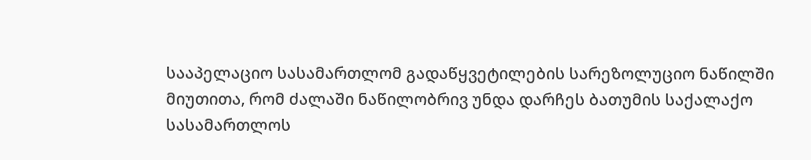სააპელაციო სასამართლომ გადაწყვეტილების სარეზოლუციო ნაწილში მიუთითა, რომ ძალაში ნაწილობრივ უნდა დარჩეს ბათუმის საქალაქო სასამართლოს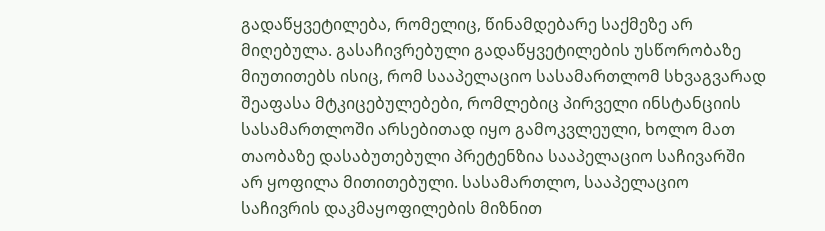გადაწყვეტილება, რომელიც, წინამდებარე საქმეზე არ მიღებულა. გასაჩივრებული გადაწყვეტილების უსწორობაზე მიუთითებს ისიც, რომ სააპელაციო სასამართლომ სხვაგვარად შეაფასა მტკიცებულებები, რომლებიც პირველი ინსტანციის სასამართლოში არსებითად იყო გამოკვლეული, ხოლო მათ თაობაზე დასაბუთებული პრეტენზია სააპელაციო საჩივარში არ ყოფილა მითითებული. სასამართლო, სააპელაციო საჩივრის დაკმაყოფილების მიზნით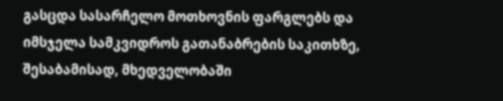გასცდა სასარჩელო მოთხოვნის ფარგლებს და იმსჯელა სამკვიდროს გათანაბრების საკითხზე, შესაბამისად, მხედველობაში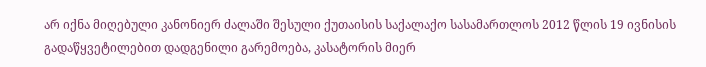არ იქნა მიღებული კანონიერ ძალაში შესული ქუთაისის საქალაქო სასამართლოს 2012 წლის 19 ივნისის გადაწყვეტილებით დადგენილი გარემოება, კასატორის მიერ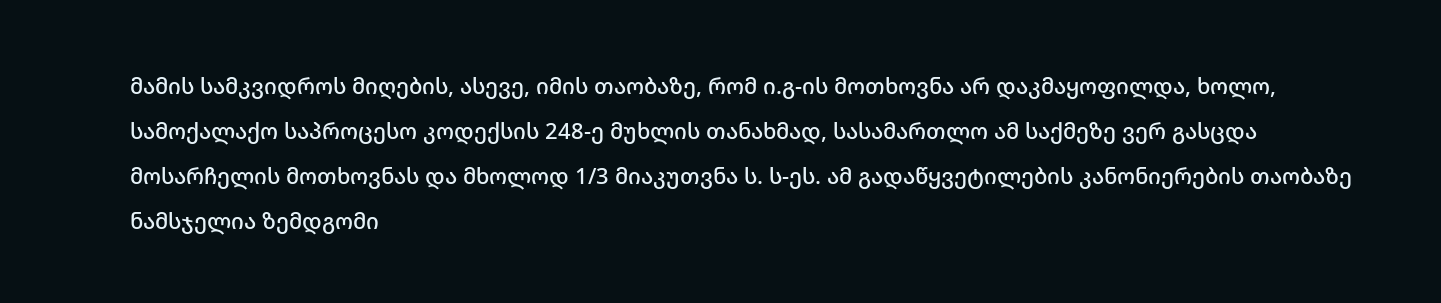მამის სამკვიდროს მიღების, ასევე, იმის თაობაზე, რომ ი.გ-ის მოთხოვნა არ დაკმაყოფილდა, ხოლო, სამოქალაქო საპროცესო კოდექსის 248-ე მუხლის თანახმად, სასამართლო ამ საქმეზე ვერ გასცდა მოსარჩელის მოთხოვნას და მხოლოდ 1/3 მიაკუთვნა ს. ს-ეს. ამ გადაწყვეტილების კანონიერების თაობაზე ნამსჯელია ზემდგომი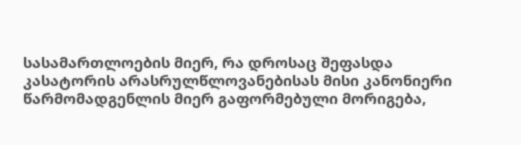სასამართლოების მიერ, რა დროსაც შეფასდა კასატორის არასრულწლოვანებისას მისი კანონიერი წარმომადგენლის მიერ გაფორმებული მორიგება,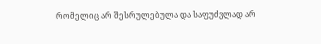რომელიც არ შესრულებულა და საფუძვლად არ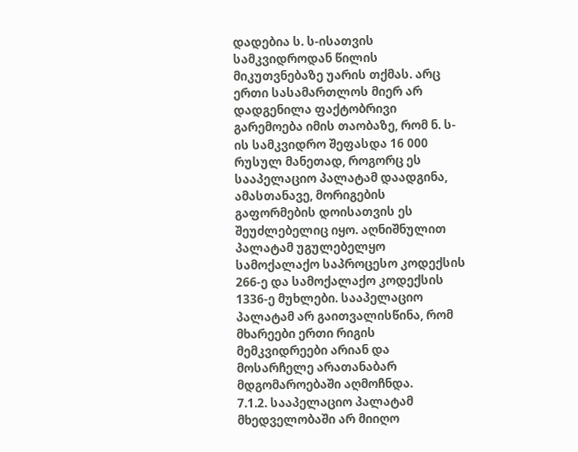დადებია ს. ს-ისათვის სამკვიდროდან წილის მიკუთვნებაზე უარის თქმას. არც ერთი სასამართლოს მიერ არ დადგენილა ფაქტობრივი გარემოება იმის თაობაზე, რომ ნ. ს-ის სამკვიდრო შეფასდა 16 000 რუსულ მანეთად, როგორც ეს სააპელაციო პალატამ დაადგინა, ამასთანავე, მორიგების გაფორმების დოისათვის ეს შეუძლებელიც იყო. აღნიშნულით პალატამ უგულებელყო სამოქალაქო საპროცესო კოდექსის 266-ე და სამოქალაქო კოდექსის 1336-ე მუხლები. სააპელაციო პალატამ არ გაითვალისწინა, რომ მხარეები ერთი რიგის მემკვიდრეები არიან და მოსარჩელე არათანაბარ მდგომაროებაში აღმოჩნდა.
7.1.2. სააპელაციო პალატამ მხედველობაში არ მიიღო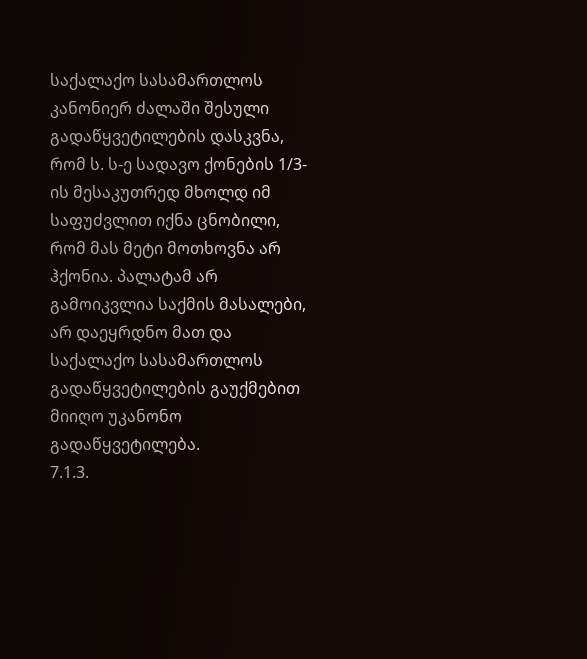საქალაქო სასამართლოს კანონიერ ძალაში შესული გადაწყვეტილების დასკვნა, რომ ს. ს-ე სადავო ქონების 1/3-ის მესაკუთრედ მხოლდ იმ საფუძვლით იქნა ცნობილი, რომ მას მეტი მოთხოვნა არ ჰქონია. პალატამ არ გამოიკვლია საქმის მასალები, არ დაეყრდნო მათ და საქალაქო სასამართლოს გადაწყვეტილების გაუქმებით მიიღო უკანონო გადაწყვეტილება.
7.1.3.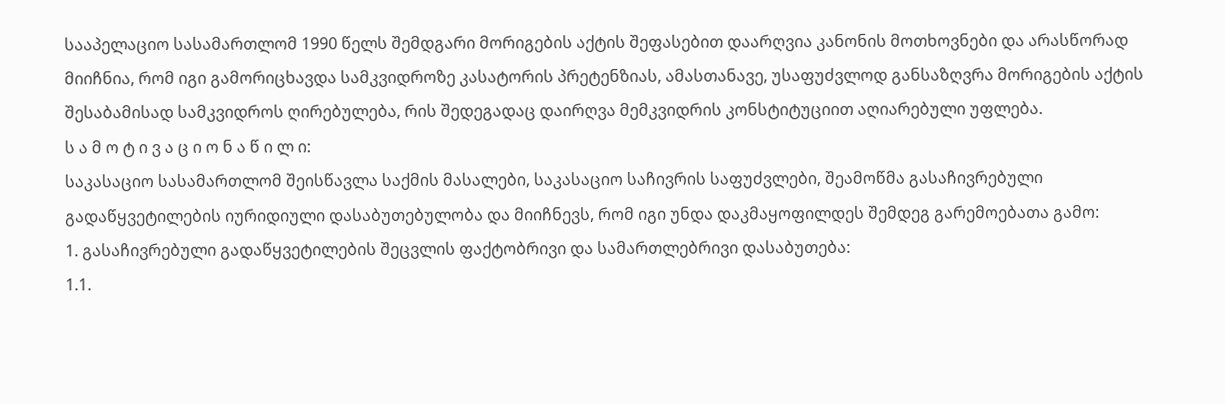სააპელაციო სასამართლომ 1990 წელს შემდგარი მორიგების აქტის შეფასებით დაარღვია კანონის მოთხოვნები და არასწორად მიიჩნია, რომ იგი გამორიცხავდა სამკვიდროზე კასატორის პრეტენზიას, ამასთანავე, უსაფუძვლოდ განსაზღვრა მორიგების აქტის შესაბამისად სამკვიდროს ღირებულება, რის შედეგადაც დაირღვა მემკვიდრის კონსტიტუციით აღიარებული უფლება.
ს ა მ ო ტ ი ვ ა ც ი ო ნ ა წ ი ლ ი:
საკასაციო სასამართლომ შეისწავლა საქმის მასალები, საკასაციო საჩივრის საფუძვლები, შეამოწმა გასაჩივრებული გადაწყვეტილების იურიდიული დასაბუთებულობა და მიიჩნევს, რომ იგი უნდა დაკმაყოფილდეს შემდეგ გარემოებათა გამო:
1. გასაჩივრებული გადაწყვეტილების შეცვლის ფაქტობრივი და სამართლებრივი დასაბუთება:
1.1.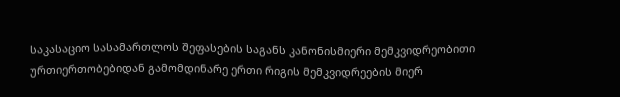საკასაციო სასამართლოს შეფასების საგანს კანონისმიერი მემკვიდრეობითი ურთიერთობებიდან გამომდინარე ერთი რიგის მემკვიდრეების მიერ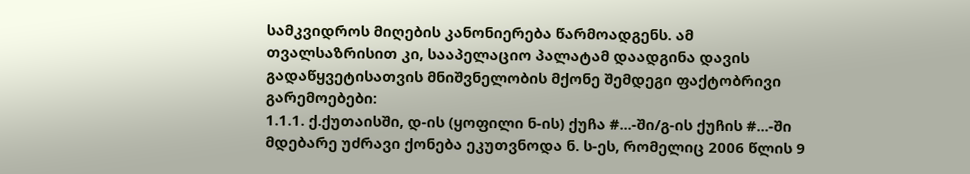სამკვიდროს მიღების კანონიერება წარმოადგენს. ამ თვალსაზრისით კი, სააპელაციო პალატამ დაადგინა დავის გადაწყვეტისათვის მნიშვნელობის მქონე შემდეგი ფაქტობრივი გარემოებები:
1.1.1. ქ.ქუთაისში, დ-ის (ყოფილი ნ-ის) ქუჩა #...-ში/გ-ის ქუჩის #...-ში მდებარე უძრავი ქონება ეკუთვნოდა ნ. ს-ეს, რომელიც 2006 წლის 9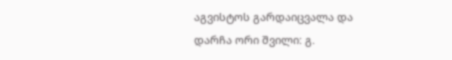აგვისტოს გარდაიცვალა და დარჩა ორი შვილი: გ.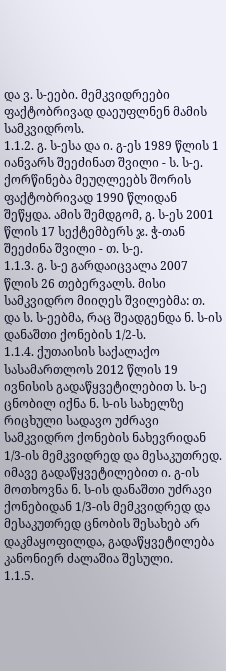და ვ. ს-ეები. მემკვიდრეები ფაქტობრივად დაეუფლნენ მამის სამკვიდროს.
1.1.2. გ. ს-ესა და ი. გ-ეს 1989 წლის 1 იანვარს შეეძინათ შვილი - ს. ს-ე. ქორწინება მეუღლეებს შორის ფაქტობრივად 1990 წლიდან შეწყდა. ამის შემდგომ, გ. ს-ეს 2001 წლის 17 სექტემბერს ჯ. ჭ-თან შეეძინა შვილი - თ. ს-ე.
1.1.3. გ. ს-ე გარდაიცვალა 2007 წლის 26 თებერვალს. მისი სამკვიდრო მიიღეს შვილებმა: თ. და ს. ს-ეებმა, რაც შეადგენდა ნ. ს-ის დანაშთი ქონების 1/2-ს.
1.1.4. ქუთაისის საქალაქო სასამართლოს 2012 წლის 19 ივნისის გადაწყვეტილებით ს. ს-ე ცნობილ იქნა ნ. ს-ის სახელზე რიცხული სადავო უძრავი სამკვიდრო ქონების ნახევრიდან 1/3-ის მემკვიდრედ და მესაკუთრედ. იმავე გადაწყვეტილებით ი. გ-ის მოთხოვნა ნ. ს-ის დანაშთი უძრავი ქონებიდან 1/3-ის მემკვიდრედ და მესაკუთრედ ცნობის შესახებ არ დაკმაყოფილდა, გადაწყვეტილება კანონიერ ძალაშია შესული.
1.1.5.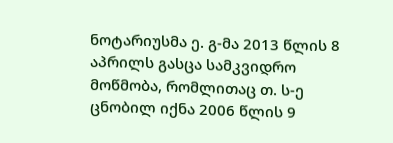ნოტარიუსმა ე. გ-მა 2013 წლის 8 აპრილს გასცა სამკვიდრო მოწმობა, რომლითაც თ. ს-ე ცნობილ იქნა 2006 წლის 9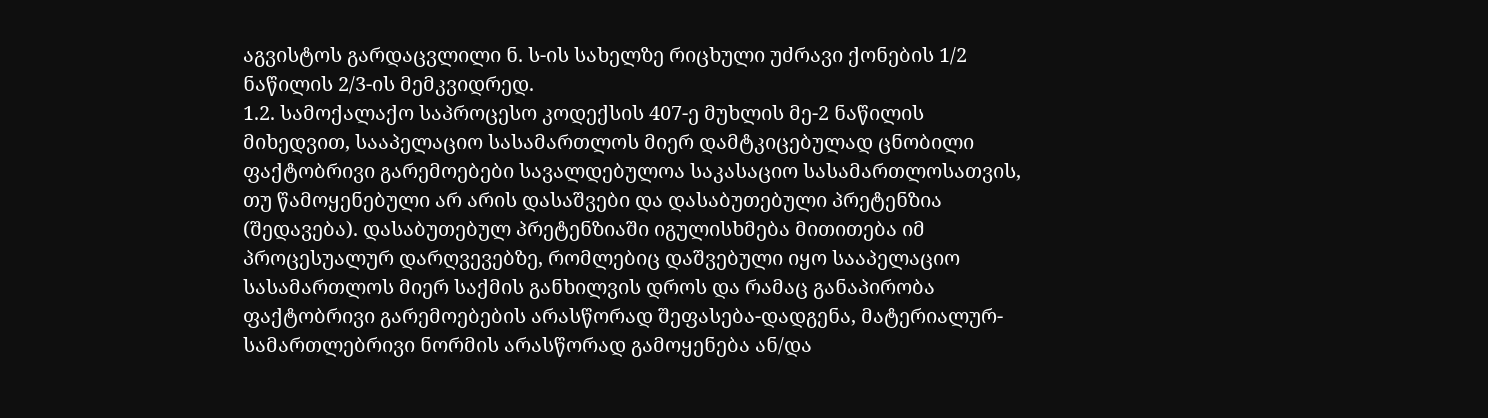აგვისტოს გარდაცვლილი ნ. ს-ის სახელზე რიცხული უძრავი ქონების 1/2 ნაწილის 2/3-ის მემკვიდრედ.
1.2. სამოქალაქო საპროცესო კოდექსის 407-ე მუხლის მე-2 ნაწილის მიხედვით, სააპელაციო სასამართლოს მიერ დამტკიცებულად ცნობილი ფაქტობრივი გარემოებები სავალდებულოა საკასაციო სასამართლოსათვის, თუ წამოყენებული არ არის დასაშვები და დასაბუთებული პრეტენზია (შედავება). დასაბუთებულ პრეტენზიაში იგულისხმება მითითება იმ პროცესუალურ დარღვევებზე, რომლებიც დაშვებული იყო სააპელაციო სასამართლოს მიერ საქმის განხილვის დროს და რამაც განაპირობა ფაქტობრივი გარემოებების არასწორად შეფასება-დადგენა, მატერიალურ-სამართლებრივი ნორმის არასწორად გამოყენება ან/და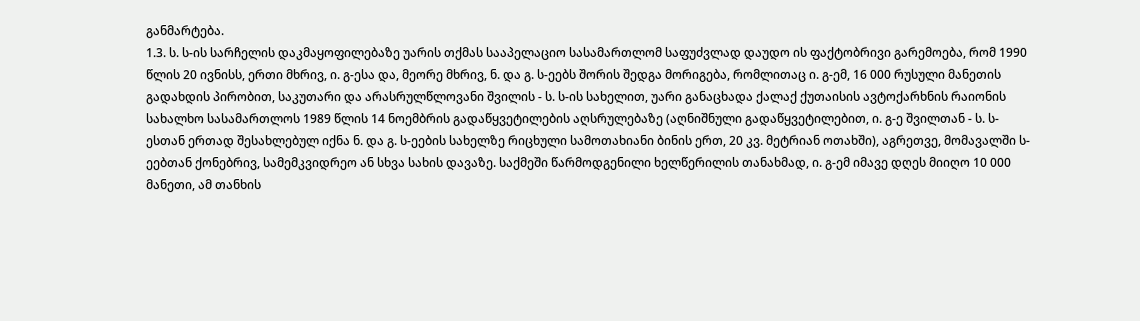განმარტება.
1.3. ს. ს-ის სარჩელის დაკმაყოფილებაზე უარის თქმას სააპელაციო სასამართლომ საფუძვლად დაუდო ის ფაქტობრივი გარემოება, რომ 1990 წლის 20 ივნისს, ერთი მხრივ, ი. გ-ესა და, მეორე მხრივ, ნ. და გ. ს-ეებს შორის შედგა მორიგება, რომლითაც ი. გ-ემ, 16 000 რუსული მანეთის გადახდის პირობით, საკუთარი და არასრულწლოვანი შვილის - ს. ს-ის სახელით, უარი განაცხადა ქალაქ ქუთაისის ავტოქარხნის რაიონის სახალხო სასამართლოს 1989 წლის 14 ნოემბრის გადაწყვეტილების აღსრულებაზე (აღნიშნული გადაწყვეტილებით, ი. გ-ე შვილთან - ს. ს-ესთან ერთად შესახლებულ იქნა ნ. და გ. ს-ეების სახელზე რიცხული სამოთახიანი ბინის ერთ, 20 კვ. მეტრიან ოთახში), აგრეთვე, მომავალში ს-ეებთან ქონებრივ, სამემკვიდრეო ან სხვა სახის დავაზე. საქმეში წარმოდგენილი ხელწერილის თანახმად, ი. გ-ემ იმავე დღეს მიიღო 10 000 მანეთი, ამ თანხის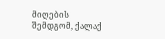მიღების შემდგომ, ქალაქ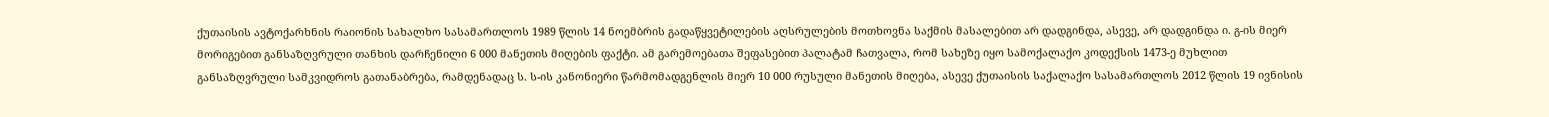ქუთაისის ავტოქარხნის რაიონის სახალხო სასამართლოს 1989 წლის 14 ნოემბრის გადაწყვეტილების აღსრულების მოთხოვნა საქმის მასალებით არ დადგინდა, ასევე, არ დადგინდა ი. გ-ის მიერ მორიგებით განსაზღვრული თანხის დარჩენილი 6 000 მანეთის მიღების ფაქტი. ამ გარემოებათა შეფასებით პალატამ ჩათვალა, რომ სახეზე იყო სამოქალაქო კოდექსის 1473-ე მუხლით განსაზღვრული სამკვიდროს გათანაბრება, რამდენადაც ს. ს-ის კანონიერი წარმომადგენლის მიერ 10 000 რუსული მანეთის მიღება, ასევე ქუთაისის საქალაქო სასამართლოს 2012 წლის 19 ივნისის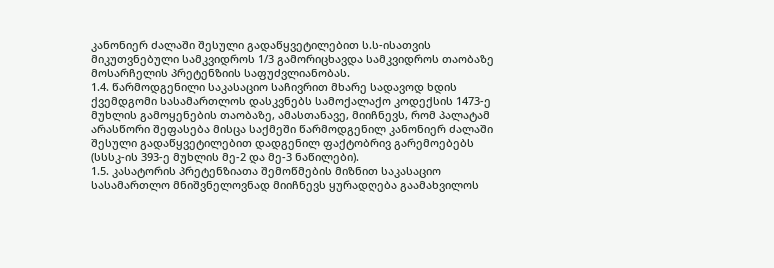კანონიერ ძალაში შესული გადაწყვეტილებით ს.ს-ისათვის მიკუთვნებული სამკვიდროს 1/3 გამორიცხავდა სამკვიდროს თაობაზე მოსარჩელის პრეტენზიის საფუძვლიანობას.
1.4. წარმოდგენილი საკასაციო საჩივრით მხარე სადავოდ ხდის ქვემდგომი სასამართლოს დასკვნებს სამოქალაქო კოდექსის 1473-ე მუხლის გამოყენების თაობაზე, ამასთანავე, მიიჩნევს, რომ პალატამ არასწორი შეფასება მისცა საქმეში წარმოდგენილ კანონიერ ძალაში შესული გადაწყვეტილებით დადგენილ ფაქტობრივ გარემოებებს (სსსკ-ის 393-ე მუხლის მე-2 და მე-3 ნაწილები).
1.5. კასატორის პრეტენზიათა შემოწმების მიზნით საკასაციო სასამართლო მნიშვნელოვნად მიიჩნევს ყურადღება გაამახვილოს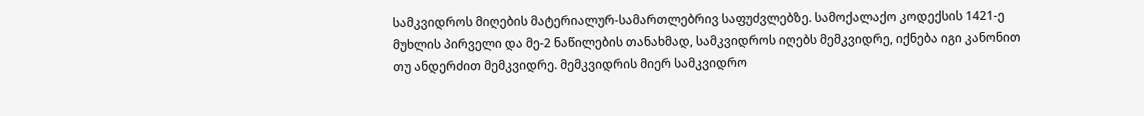სამკვიდროს მიღების მატერიალურ-სამართლებრივ საფუძვლებზე. სამოქალაქო კოდექსის 1421-ე მუხლის პირველი და მე-2 ნაწილების თანახმად, სამკვიდროს იღებს მემკვიდრე, იქნება იგი კანონით თუ ანდერძით მემკვიდრე. მემკვიდრის მიერ სამკვიდრო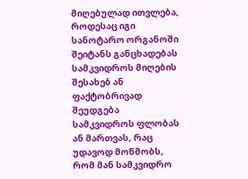მიღებულად ითვლება, როდესაც იგი სანოტარო ორგანოში შეიტანს განცხადებას სამკვიდროს მიღების შესახებ ან ფაქტობრივად შეუდგება სამკვიდროს ფლობას ან მართვას, რაც უდავოდ მოწმობს, რომ მან სამკვიდრო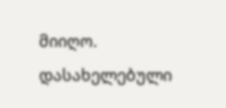მიიღო. დასახელებული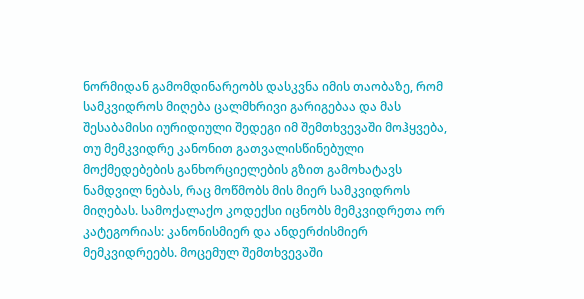ნორმიდან გამომდინარეობს დასკვნა იმის თაობაზე, რომ სამკვიდროს მიღება ცალმხრივი გარიგებაა და მას შესაბამისი იურიდიული შედეგი იმ შემთხვევაში მოჰყვება, თუ მემკვიდრე კანონით გათვალისწინებული მოქმედებების განხორციელების გზით გამოხატავს ნამდვილ ნებას, რაც მოწმობს მის მიერ სამკვიდროს მიღებას. სამოქალაქო კოდექსი იცნობს მემკვიდრეთა ორ კატეგორიას: კანონისმიერ და ანდერძისმიერ მემკვიდრეებს. მოცემულ შემთხვევაში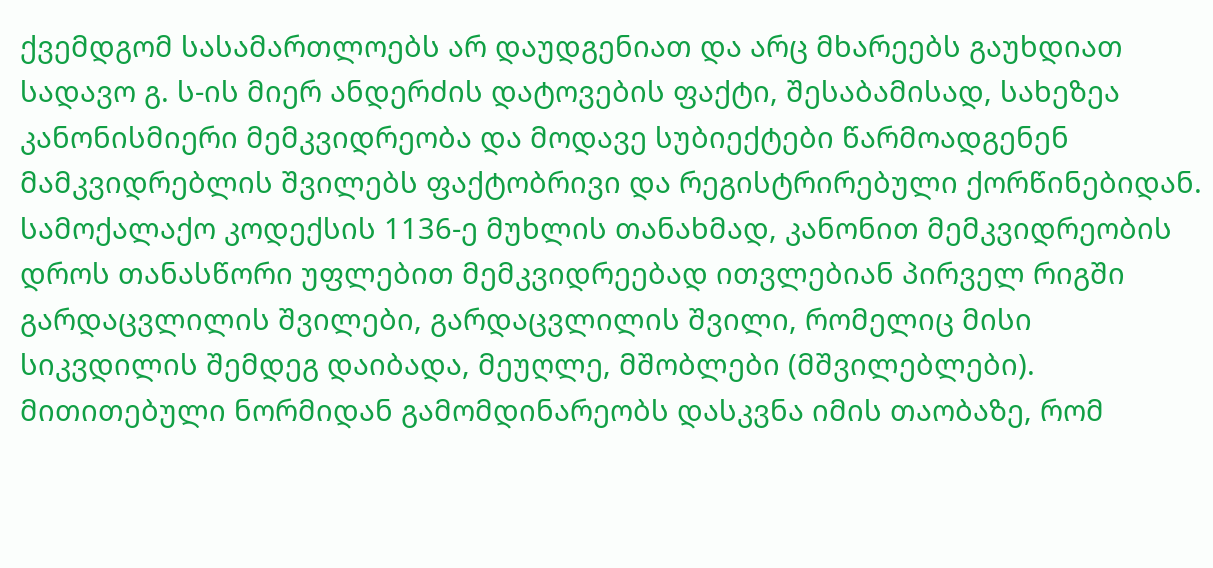ქვემდგომ სასამართლოებს არ დაუდგენიათ და არც მხარეებს გაუხდიათ სადავო გ. ს-ის მიერ ანდერძის დატოვების ფაქტი, შესაბამისად, სახეზეა კანონისმიერი მემკვიდრეობა და მოდავე სუბიექტები წარმოადგენენ მამკვიდრებლის შვილებს ფაქტობრივი და რეგისტრირებული ქორწინებიდან. სამოქალაქო კოდექსის 1136-ე მუხლის თანახმად, კანონით მემკვიდრეობის დროს თანასწორი უფლებით მემკვიდრეებად ითვლებიან პირველ რიგში გარდაცვლილის შვილები, გარდაცვლილის შვილი, რომელიც მისი სიკვდილის შემდეგ დაიბადა, მეუღლე, მშობლები (მშვილებლები). მითითებული ნორმიდან გამომდინარეობს დასკვნა იმის თაობაზე, რომ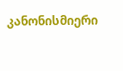კანონისმიერი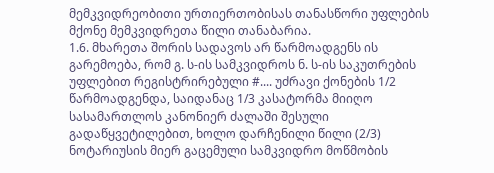მემკვიდრეობითი ურთიერთობისას თანასწორი უფლების მქონე მემკვიდრეთა წილი თანაბარია.
1.6. მხარეთა შორის სადავოს არ წარმოადგენს ის გარემოება, რომ გ. ს-ის სამკვიდროს ნ. ს-ის საკუთრების უფლებით რეგისტრირებული #.... უძრავი ქონების 1/2 წარმოადგენდა, საიდანაც 1/3 კასატორმა მიიღო სასამართლოს კანონიერ ძალაში შესული გადაწყვეტილებით, ხოლო დარჩენილი წილი (2/3) ნოტარიუსის მიერ გაცემული სამკვიდრო მოწმობის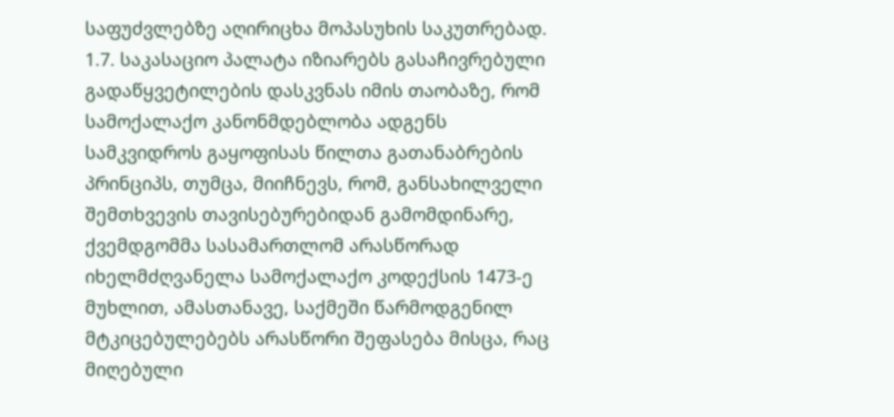საფუძვლებზე აღირიცხა მოპასუხის საკუთრებად.
1.7. საკასაციო პალატა იზიარებს გასაჩივრებული გადაწყვეტილების დასკვნას იმის თაობაზე, რომ სამოქალაქო კანონმდებლობა ადგენს სამკვიდროს გაყოფისას წილთა გათანაბრების პრინციპს, თუმცა, მიიჩნევს, რომ, განსახილველი შემთხვევის თავისებურებიდან გამომდინარე, ქვემდგომმა სასამართლომ არასწორად იხელმძღვანელა სამოქალაქო კოდექსის 1473-ე მუხლით, ამასთანავე, საქმეში წარმოდგენილ მტკიცებულებებს არასწორი შეფასება მისცა, რაც მიღებული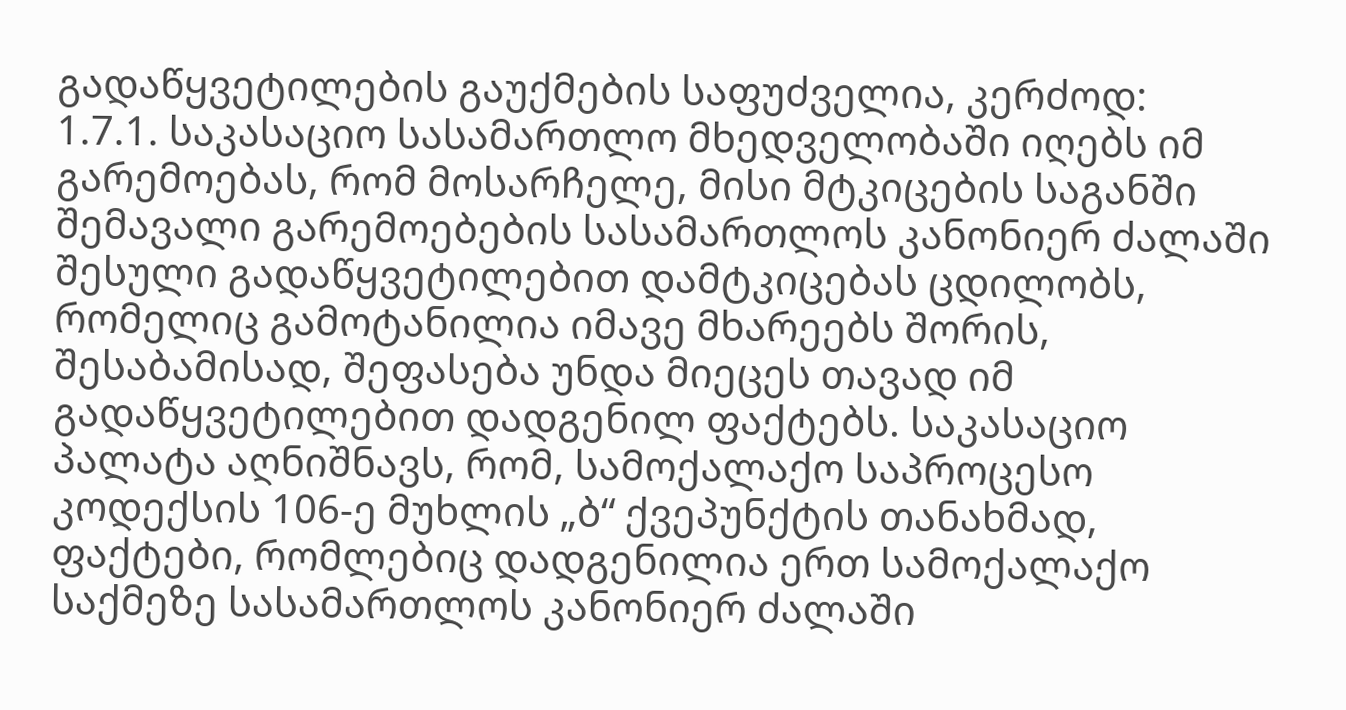გადაწყვეტილების გაუქმების საფუძველია, კერძოდ:
1.7.1. საკასაციო სასამართლო მხედველობაში იღებს იმ გარემოებას, რომ მოსარჩელე, მისი მტკიცების საგანში შემავალი გარემოებების სასამართლოს კანონიერ ძალაში შესული გადაწყვეტილებით დამტკიცებას ცდილობს, რომელიც გამოტანილია იმავე მხარეებს შორის, შესაბამისად, შეფასება უნდა მიეცეს თავად იმ გადაწყვეტილებით დადგენილ ფაქტებს. საკასაციო პალატა აღნიშნავს, რომ, სამოქალაქო საპროცესო კოდექსის 106-ე მუხლის „ბ“ ქვეპუნქტის თანახმად, ფაქტები, რომლებიც დადგენილია ერთ სამოქალაქო საქმეზე სასამართლოს კანონიერ ძალაში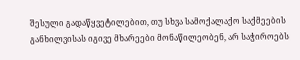შესული გადაწყვეტილებით, თუ სხვა სამოქალაქო საქმეების განხილვისას იგივე მხარეები მონაწილეობენ, არ საჭიროებს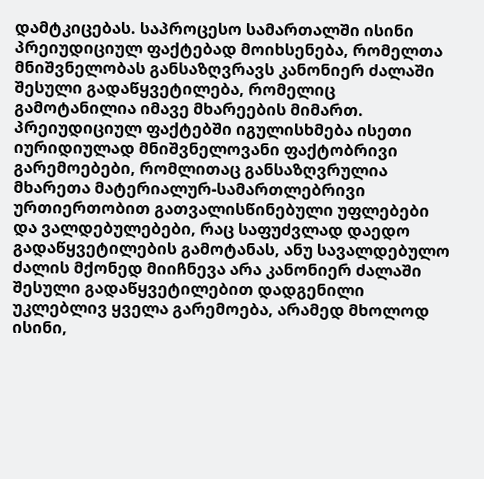დამტკიცებას. საპროცესო სამართალში ისინი პრეიუდიციულ ფაქტებად მოიხსენება, რომელთა მნიშვნელობას განსაზღვრავს კანონიერ ძალაში შესული გადაწყვეტილება, რომელიც გამოტანილია იმავე მხარეების მიმართ. პრეიუდიციულ ფაქტებში იგულისხმება ისეთი იურიდიულად მნიშვნელოვანი ფაქტობრივი გარემოებები, რომლითაც განსაზღვრულია მხარეთა მატერიალურ-სამართლებრივი ურთიერთობით გათვალისწინებული უფლებები და ვალდებულებები, რაც საფუძვლად დაედო გადაწყვეტილების გამოტანას, ანუ სავალდებულო ძალის მქონედ მიიჩნევა არა კანონიერ ძალაში შესული გადაწყვეტილებით დადგენილი უკლებლივ ყველა გარემოება, არამედ მხოლოდ ისინი,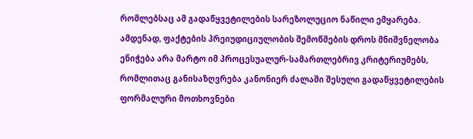რომლებსაც ამ გადაწყვეტილების სარეზოლუციო ნაწილი ემყარება. ამდენად, ფაქტების პრეიუდიციულობის შემოწმების დროს მნიშვნელობა ენიჭება არა მარტო იმ პროცესუალურ-სამართლებრივ კრიტერიუმებს, რომლითაც განისაზღვრება კანონიერ ძალაში შესული გადაწყვეტილების ფორმალური მოთხოვნები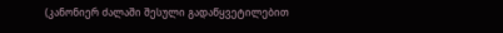(კანონიერ ძალაში შესული გადაწყვეტილებით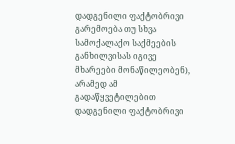დადგენილი ფაქტობრივი გარემოება თუ სხვა სამოქალაქო საქმეების განხილვისას იგივე მხარეები მონაწილეობენ), არამედ ამ გადაწყვეტილებით დადგენილი ფაქტობრივი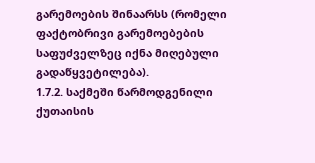გარემოების შინაარსს (რომელი ფაქტობრივი გარემოებების საფუძველზეც იქნა მიღებული გადაწყვეტილება).
1.7.2. საქმეში წარმოდგენილი ქუთაისის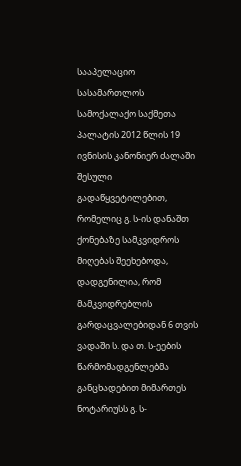სააპელაციო სასამართლოს სამოქალაქო საქმეთა პალატის 2012 წლის 19 ივნისის კანონიერ ძალაში შესული გადაწყვეტილებით, რომელიც გ. ს-ის დანაშთ ქონებაზე სამკვიდროს მიღებას შეეხებოდა, დადგენილია, რომ მამკვიდრებლის გარდაცვალებიდან 6 თვის ვადაში ს. და თ. ს-ეების წარმომადგენლებმა განცხადებით მიმართეს ნოტარიუსს გ. ს-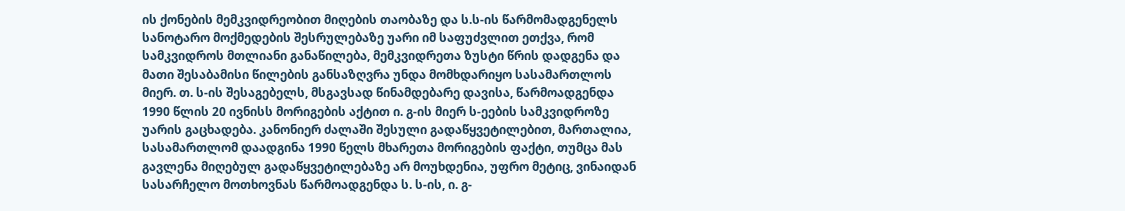ის ქონების მემკვიდრეობით მიღების თაობაზე და ს.ს-ის წარმომადგენელს სანოტარო მოქმედების შესრულებაზე უარი იმ საფუძვლით ეთქვა, რომ სამკვიდროს მთლიანი განაწილება, მემკვიდრეთა ზუსტი წრის დადგენა და მათი შესაბამისი წილების განსაზღვრა უნდა მომხდარიყო სასამართლოს მიერ. თ. ს-ის შესაგებელს, მსგავსად წინამდებარე დავისა, წარმოადგენდა 1990 წლის 20 ივნისს მორიგების აქტით ი. გ-ის მიერ ს-ეების სამკვიდროზე უარის გაცხადება. კანონიერ ძალაში შესული გადაწყვეტილებით, მართალია, სასამართლომ დაადგინა 1990 წელს მხარეთა მორიგების ფაქტი, თუმცა მას გავლენა მიღებულ გადაწყვეტილებაზე არ მოუხდენია, უფრო მეტიც, ვინაიდან სასარჩელო მოთხოვნას წარმოადგენდა ს. ს-ის, ი. გ-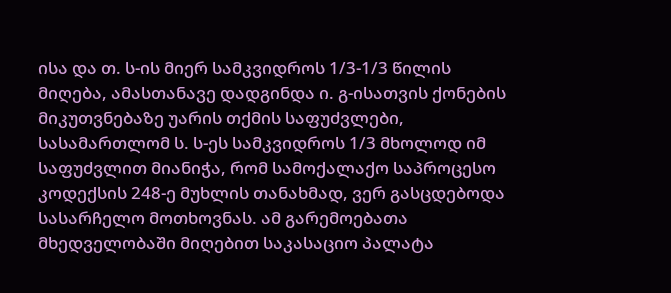ისა და თ. ს-ის მიერ სამკვიდროს 1/3-1/3 წილის მიღება, ამასთანავე დადგინდა ი. გ-ისათვის ქონების მიკუთვნებაზე უარის თქმის საფუძვლები, სასამართლომ ს. ს-ეს სამკვიდროს 1/3 მხოლოდ იმ საფუძვლით მიანიჭა, რომ სამოქალაქო საპროცესო კოდექსის 248-ე მუხლის თანახმად, ვერ გასცდებოდა სასარჩელო მოთხოვნას. ამ გარემოებათა მხედველობაში მიღებით საკასაციო პალატა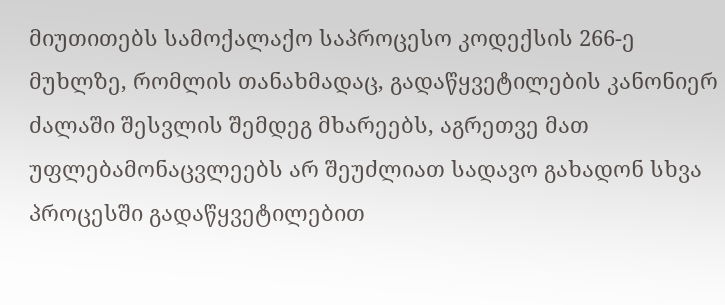მიუთითებს სამოქალაქო საპროცესო კოდექსის 266-ე მუხლზე, რომლის თანახმადაც, გადაწყვეტილების კანონიერ ძალაში შესვლის შემდეგ მხარეებს, აგრეთვე მათ უფლებამონაცვლეებს არ შეუძლიათ სადავო გახადონ სხვა პროცესში გადაწყვეტილებით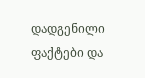დადგენილი ფაქტები და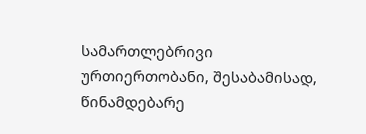სამართლებრივი ურთიერთობანი, შესაბამისად, წინამდებარე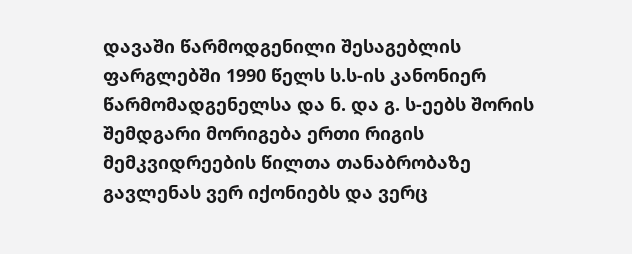დავაში წარმოდგენილი შესაგებლის ფარგლებში 1990 წელს ს.ს-ის კანონიერ წარმომადგენელსა და ნ. და გ. ს-ეებს შორის შემდგარი მორიგება ერთი რიგის მემკვიდრეების წილთა თანაბრობაზე გავლენას ვერ იქონიებს და ვერც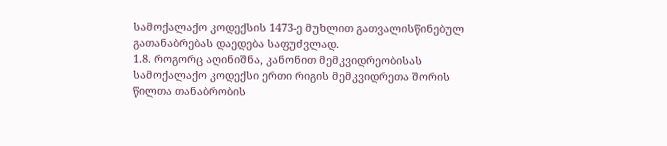სამოქალაქო კოდექსის 1473-ე მუხლით გათვალისწინებულ გათანაბრებას დაედება საფუძვლად.
1.8. როგორც აღინიშნა, კანონით მემკვიდრეობისას სამოქალაქო კოდექსი ერთი რიგის მემკვიდრეთა შორის წილთა თანაბრობის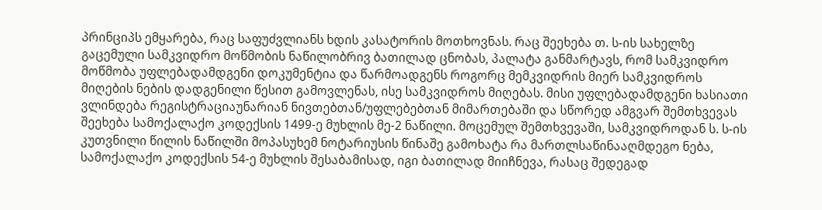პრინციპს ემყარება, რაც საფუძვლიანს ხდის კასატორის მოთხოვნას. რაც შეეხება თ. ს-ის სახელზე გაცემული სამკვიდრო მოწმობის ნაწილობრივ ბათილად ცნობას, პალატა განმარტავს, რომ სამკვიდრო მოწმობა უფლებადამდგენი დოკუმენტია და წარმოადგენს როგორც მემკვიდრის მიერ სამკვიდროს მიღების ნების დადგენილი წესით გამოვლენას, ისე სამკვიდროს მიღებას. მისი უფლებადამდგენი ხასიათი ვლინდება რეგისტრაციაუნარიან ნივთებთან/უფლებებთან მიმართებაში და სწორედ ამგვარ შემთხვევას შეეხება სამოქალაქო კოდექსის 1499-ე მუხლის მე-2 ნაწილი. მოცემულ შემთხვევაში, სამკვიდროდან ს. ს-ის კუთვნილი წილის ნაწილში მოპასუხემ ნოტარიუსის წინაშე გამოხატა რა მართლსაწინააღმდეგო ნება, სამოქალაქო კოდექსის 54-ე მუხლის შესაბამისად, იგი ბათილად მიიჩნევა, რასაც შედეგად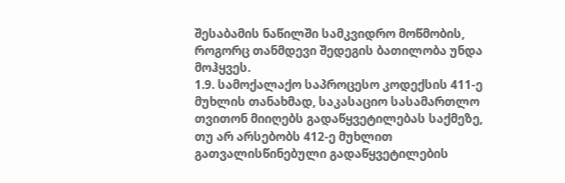შესაბამის ნაწილში სამკვიდრო მოწმობის, როგორც თანმდევი შედეგის ბათილობა უნდა მოჰყვეს.
1.9. სამოქალაქო საპროცესო კოდექსის 411-ე მუხლის თანახმად, საკასაციო სასამართლო თვითონ მიიღებს გადაწყვეტილებას საქმეზე, თუ არ არსებობს 412-ე მუხლით გათვალისწინებული გადაწყვეტილების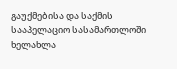გაუქმებისა და საქმის სააპელაციო სასამართლოში ხელახლა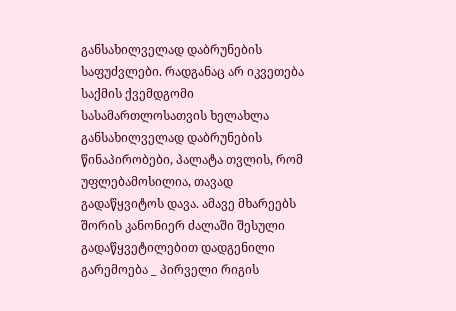განსახილველად დაბრუნების საფუძვლები. რადგანაც არ იკვეთება საქმის ქვემდგომი სასამართლოსათვის ხელახლა განსახილველად დაბრუნების წინაპირობები, პალატა თვლის, რომ უფლებამოსილია, თავად გადაწყვიტოს დავა. ამავე მხარეებს შორის კანონიერ ძალაში შესული გადაწყვეტილებით დადგენილი გარემოება _ პირველი რიგის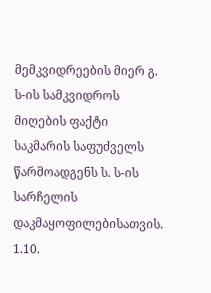მემკვიდრეების მიერ გ. ს-ის სამკვიდროს მიღების ფაქტი საკმარის საფუძველს წარმოადგენს ს. ს-ის სარჩელის დაკმაყოფილებისათვის.
1.10.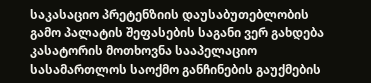საკასაციო პრეტენზიის დაუსაბუთებლობის გამო პალატის შეფასების საგანი ვერ გახდება კასატორის მოთხოვნა სააპელაციო სასამართლოს საოქმო განჩინების გაუქმების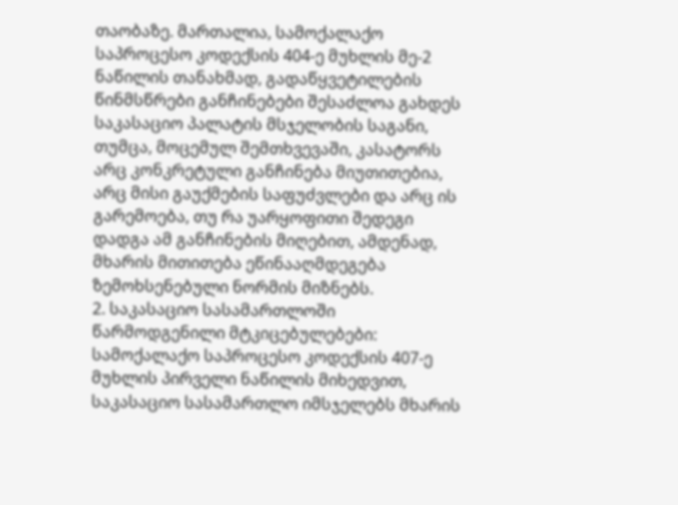თაობაზე. მართალია, სამოქალაქო საპროცესო კოდექსის 404-ე მუხლის მე-2 ნაწილის თანახმად, გადაწყვეტილების წინმსწრები განჩინებები შესაძლოა გახდეს საკასაციო პალატის მსჯელობის საგანი, თუმცა, მოცემულ შემთხვევაში, კასატორს არც კონკრეტული განჩინება მიუთითებია, არც მისი გაუქმების საფუძვლები და არც ის გარემოება, თუ რა უარყოფითი შედეგი დადგა ამ განჩინების მიღებით, ამდენად, მხარის მითითება ეწინააღმდეგება ზემოხსენებული ნორმის მიზნებს.
2. საკასაციო სასამართლოში წარმოდგენილი მტკიცებულებები:
სამოქალაქო საპროცესო კოდექსის 407-ე მუხლის პირველი ნაწილის მიხედვით, საკასაციო სასამართლო იმსჯელებს მხარის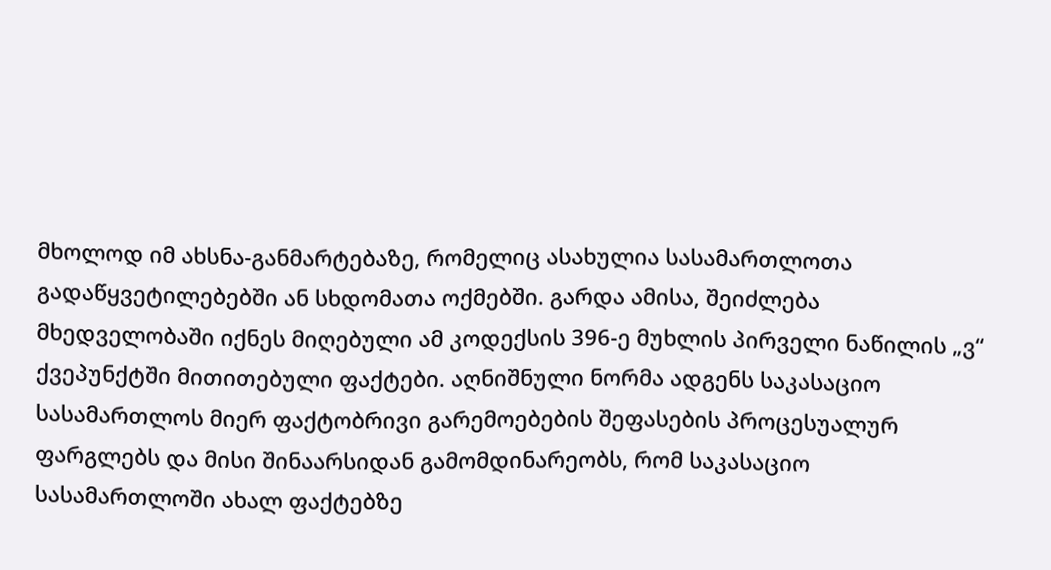მხოლოდ იმ ახსნა-განმარტებაზე, რომელიც ასახულია სასამართლოთა გადაწყვეტილებებში ან სხდომათა ოქმებში. გარდა ამისა, შეიძლება მხედველობაში იქნეს მიღებული ამ კოდექსის 396-ე მუხლის პირველი ნაწილის „ვ“ ქვეპუნქტში მითითებული ფაქტები. აღნიშნული ნორმა ადგენს საკასაციო სასამართლოს მიერ ფაქტობრივი გარემოებების შეფასების პროცესუალურ ფარგლებს და მისი შინაარსიდან გამომდინარეობს, რომ საკასაციო სასამართლოში ახალ ფაქტებზე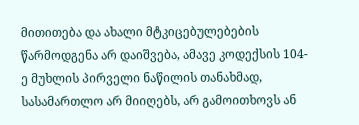მითითება და ახალი მტკიცებულებების წარმოდგენა არ დაიშვება, ამავე კოდექსის 104-ე მუხლის პირველი ნაწილის თანახმად, სასამართლო არ მიიღებს, არ გამოითხოვს ან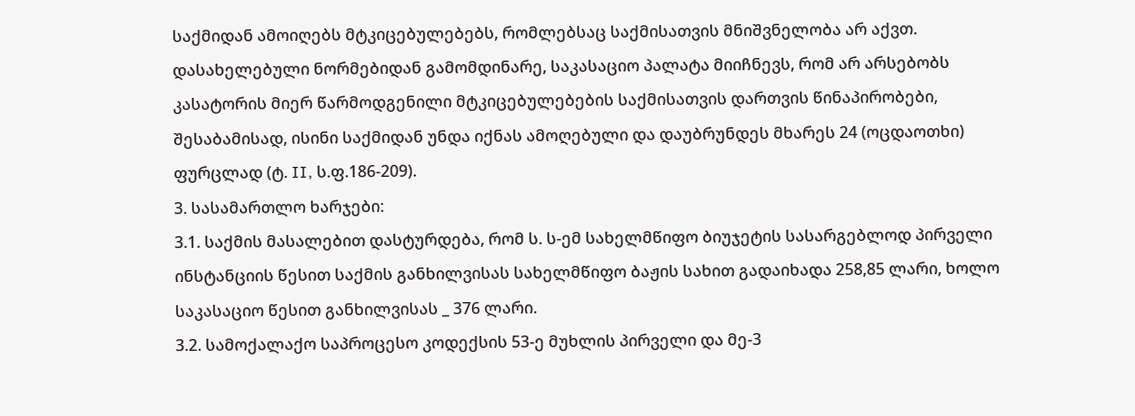საქმიდან ამოიღებს მტკიცებულებებს, რომლებსაც საქმისათვის მნიშვნელობა არ აქვთ. დასახელებული ნორმებიდან გამომდინარე, საკასაციო პალატა მიიჩნევს, რომ არ არსებობს კასატორის მიერ წარმოდგენილი მტკიცებულებების საქმისათვის დართვის წინაპირობები, შესაბამისად, ისინი საქმიდან უნდა იქნას ამოღებული და დაუბრუნდეს მხარეს 24 (ოცდაოთხი) ფურცლად (ტ. II, ს.ფ.186-209).
3. სასამართლო ხარჯები:
3.1. საქმის მასალებით დასტურდება, რომ ს. ს-ემ სახელმწიფო ბიუჯეტის სასარგებლოდ პირველი ინსტანციის წესით საქმის განხილვისას სახელმწიფო ბაჟის სახით გადაიხადა 258,85 ლარი, ხოლო საკასაციო წესით განხილვისას _ 376 ლარი.
3.2. სამოქალაქო საპროცესო კოდექსის 53-ე მუხლის პირველი და მე-3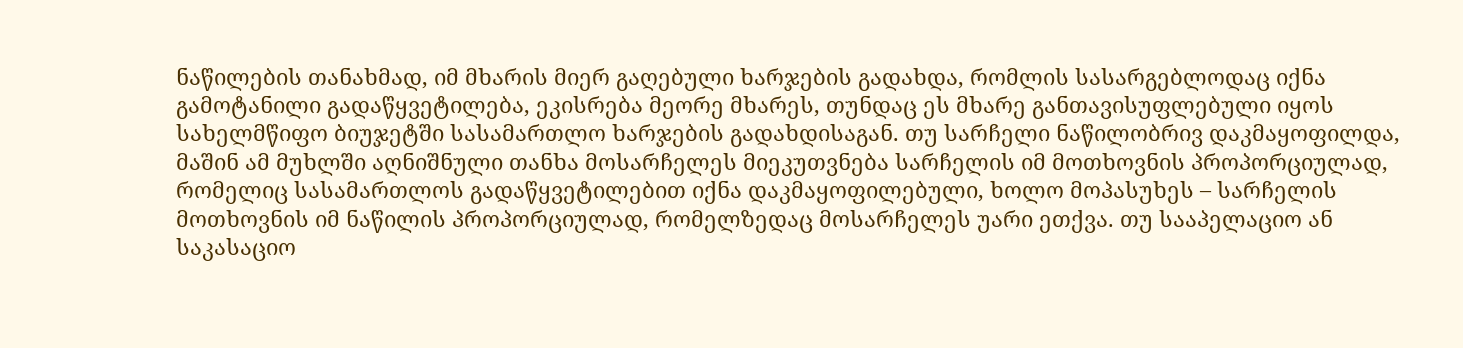ნაწილების თანახმად, იმ მხარის მიერ გაღებული ხარჯების გადახდა, რომლის სასარგებლოდაც იქნა გამოტანილი გადაწყვეტილება, ეკისრება მეორე მხარეს, თუნდაც ეს მხარე განთავისუფლებული იყოს სახელმწიფო ბიუჯეტში სასამართლო ხარჯების გადახდისაგან. თუ სარჩელი ნაწილობრივ დაკმაყოფილდა, მაშინ ამ მუხლში აღნიშნული თანხა მოსარჩელეს მიეკუთვნება სარჩელის იმ მოთხოვნის პროპორციულად, რომელიც სასამართლოს გადაწყვეტილებით იქნა დაკმაყოფილებული, ხოლო მოპასუხეს – სარჩელის მოთხოვნის იმ ნაწილის პროპორციულად, რომელზედაც მოსარჩელეს უარი ეთქვა. თუ სააპელაციო ან საკასაციო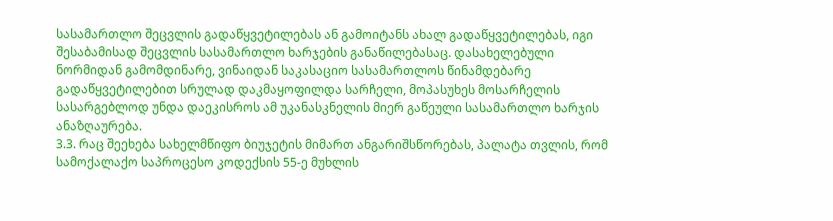სასამართლო შეცვლის გადაწყვეტილებას ან გამოიტანს ახალ გადაწყვეტილებას, იგი შესაბამისად შეცვლის სასამართლო ხარჯების განაწილებასაც. დასახელებული ნორმიდან გამომდინარე, ვინაიდან საკასაციო სასამართლოს წინამდებარე გადაწყვეტილებით სრულად დაკმაყოფილდა სარჩელი, მოპასუხეს მოსარჩელის სასარგებლოდ უნდა დაეკისროს ამ უკანასკნელის მიერ გაწეული სასამართლო ხარჯის ანაზღაურება.
3.3. რაც შეეხება სახელმწიფო ბიუჯეტის მიმართ ანგარიშსწორებას, პალატა თვლის, რომ სამოქალაქო საპროცესო კოდექსის 55-ე მუხლის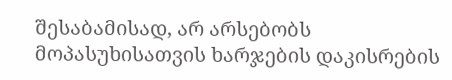შესაბამისად, არ არსებობს მოპასუხისათვის ხარჯების დაკისრების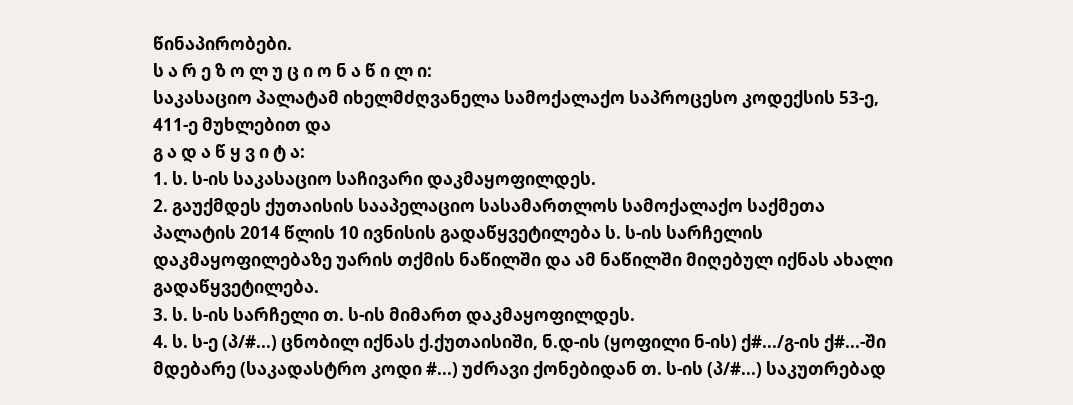წინაპირობები.
ს ა რ ე ზ ო ლ უ ც ი ო ნ ა წ ი ლ ი:
საკასაციო პალატამ იხელმძღვანელა სამოქალაქო საპროცესო კოდექსის 53-ე, 411-ე მუხლებით და
გ ა დ ა წ ყ ვ ი ტ ა:
1. ს. ს-ის საკასაციო საჩივარი დაკმაყოფილდეს.
2. გაუქმდეს ქუთაისის სააპელაციო სასამართლოს სამოქალაქო საქმეთა პალატის 2014 წლის 10 ივნისის გადაწყვეტილება ს. ს-ის სარჩელის დაკმაყოფილებაზე უარის თქმის ნაწილში და ამ ნაწილში მიღებულ იქნას ახალი გადაწყვეტილება.
3. ს. ს-ის სარჩელი თ. ს-ის მიმართ დაკმაყოფილდეს.
4. ს. ს-ე (პ/#...) ცნობილ იქნას ქ.ქუთაისიში, ნ.დ-ის (ყოფილი ნ-ის) ქ#.../გ-ის ქ#...-ში მდებარე (საკადასტრო კოდი #...) უძრავი ქონებიდან თ. ს-ის (პ/#...) საკუთრებად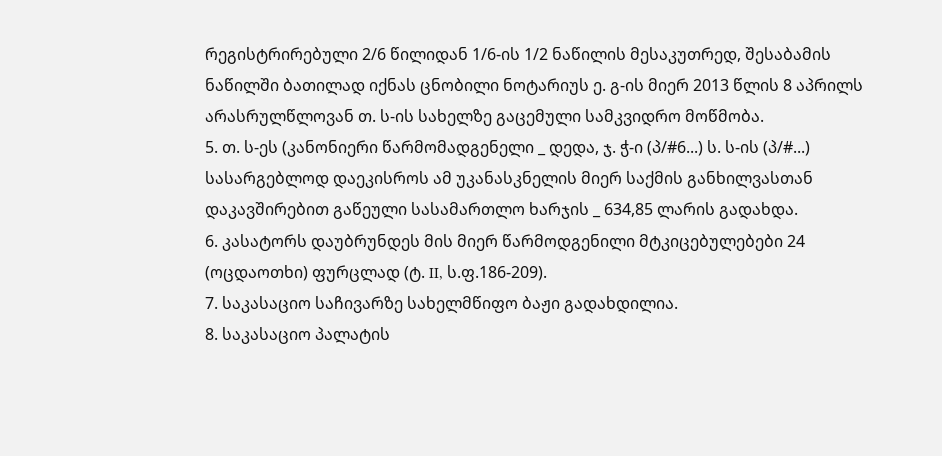რეგისტრირებული 2/6 წილიდან 1/6-ის 1/2 ნაწილის მესაკუთრედ, შესაბამის ნაწილში ბათილად იქნას ცნობილი ნოტარიუს ე. გ-ის მიერ 2013 წლის 8 აპრილს არასრულწლოვან თ. ს-ის სახელზე გაცემული სამკვიდრო მოწმობა.
5. თ. ს-ეს (კანონიერი წარმომადგენელი _ დედა, ჯ. ჭ-ი (პ/#6...) ს. ს-ის (პ/#...) სასარგებლოდ დაეკისროს ამ უკანასკნელის მიერ საქმის განხილვასთან დაკავშირებით გაწეული სასამართლო ხარჯის _ 634,85 ლარის გადახდა.
6. კასატორს დაუბრუნდეს მის მიერ წარმოდგენილი მტკიცებულებები 24 (ოცდაოთხი) ფურცლად (ტ. II, ს.ფ.186-209).
7. საკასაციო საჩივარზე სახელმწიფო ბაჟი გადახდილია.
8. საკასაციო პალატის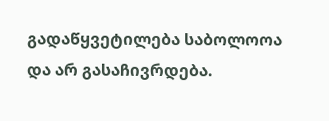გადაწყვეტილება საბოლოოა და არ გასაჩივრდება.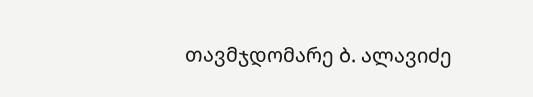თავმჯდომარე ბ. ალავიძე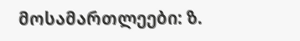მოსამართლეები: ზ.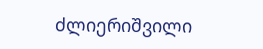ძლიერიშვილი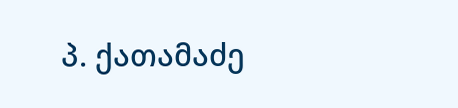პ. ქათამაძე